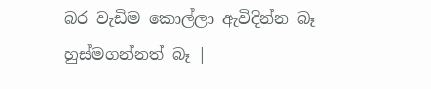බර වැඩිම කොල්ලා ඇවිදින්න බෑ හුස්මගන්නත් බෑ |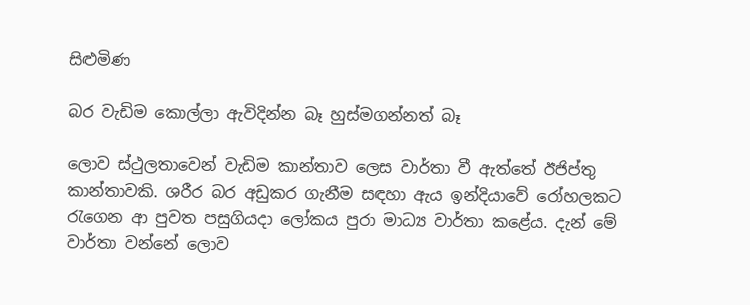සිළුමිණ

බර වැඩිම කොල්ලා ඇවිදින්න බෑ හුස්මගන්නත් බෑ

ලොව ස්ථුලතාවෙන් වැඩිම කාන්තාව ලෙස වාර්තා වී ඇත්තේ ඊජිප්තු කාන්තාවකි. ශරීර බර අඩුකර ගැනීම සඳහා ඇය ඉන්දියාවේ රෝහලකට රැගෙන ආ පුවත පසුගියදා ලෝකය පුරා මාධ්‍ය වාර්තා කළේය. දැන් මේ වාර්තා වන්නේ ලොව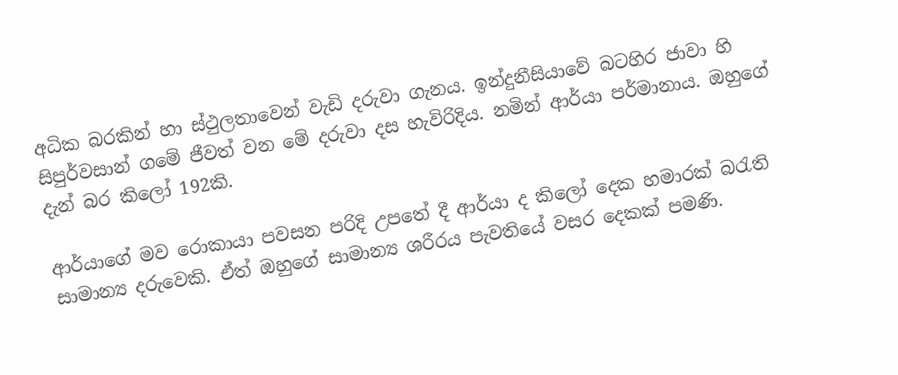අධික බරකින් හා ස්ථුලතාවෙන් වැඩි දරුවා ගැනය. ඉන්දුනීසියාවේ බටහිර ජාවා හි සිපුර්වසාන් ගමේ ජීවත් වන මේ දරුවා දස හැවිරිදිය. නමින් ආර්යා පර්මානාය. ඔහුගේ දැන් බර කිලෝ 192කි.

ආර්යාගේ මව රොකායා පවසන පරිදි උපතේ දී ආර්යා ද කිලෝ දෙක හමාරක් බරැති සාමාන්‍ය දරුවෙකි. ඒත් ඔහුගේ සාමාන්‍ය ශරීරය පැවතියේ වසර දෙකක් පමණි.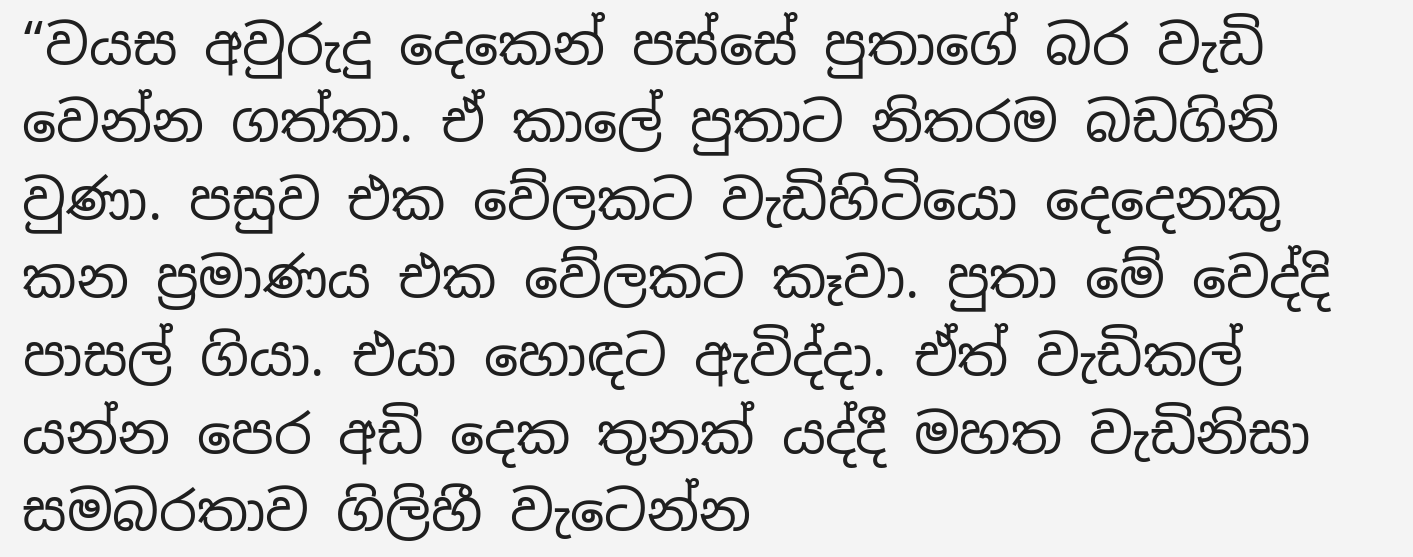“වයස අවුරුදු දෙකෙන් පස්සේ පුතාගේ බර වැඩි වෙන්න ගත්තා. ඒ කාලේ පුතාට නිතරම බඩගිනි වුණා. පසුව එක වේලකට වැඩිහිටියො දෙදෙනකු කන ප්‍රමාණය එක වේලකට කෑවා. පුතා මේ වෙද්දි පාසල් ගියා. එයා හොඳට ඇවිද්දා. ඒත් වැඩිකල් යන්න පෙර අඩි දෙක තුනක් යද්දී මහත වැඩිනිසා සමබරතාව ගිලිහී වැටෙන්න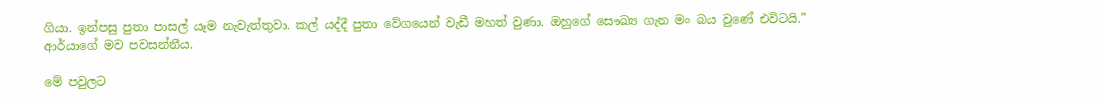ගියා. ඉන්පසු පුතා පාසල් යෑම නැවැත්තුවා. කල් යද්දී පුතා වේගයෙන් වැඩී මහත් වුණා. ඔහුගේ සෞඛ්‍ය ගැන මං බය වුණේ එවිටයි.” ආර්යාගේ මව පවසන්නීය.

මේ පවුලට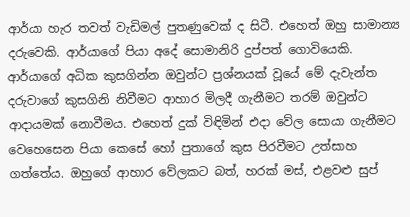ආර්යා හැර තවත් වැඩිමල් පුතණුවෙක් ද සිටී. එහෙත් ඔහු සාමාන්‍ය දරුවෙකි. ආර්යාගේ පියා අදේ සොමානිරි දුප්පත් ගොවියෙකි. ආර්යාගේ අධික කුසගින්න ඔවුන්ට ප්‍රශ්නයක් වූයේ මේ දැවැන්ත දරුවාගේ කුසගිනි නිවීමට ආහාර මිලදී ගැනීමට තරම් ඔවුන්ට ආදායමක් නොවීමය. එහෙත් දුක් විඳිමින් එදා වේල සොයා ගැනීමට වෙහෙසෙන පියා කෙසේ හෝ පුතාගේ කුස පිරවීමට උත්සාහ ගත්තේය. ඔහුගේ ආහාර වේලකට බත්, හරක් මස්, එළවළු සුප්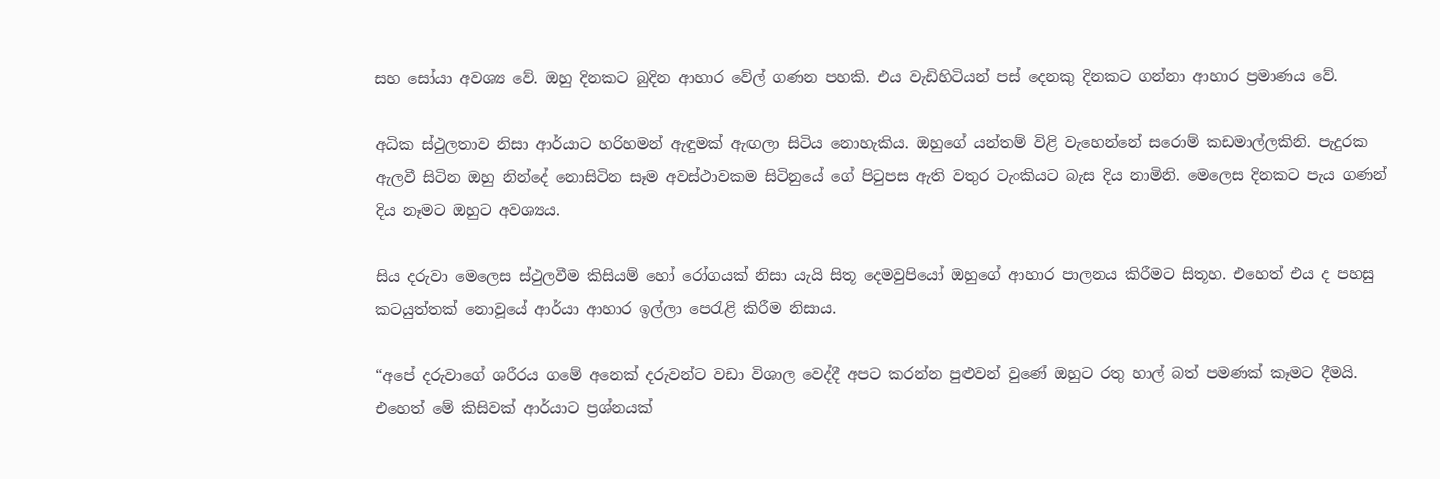සහ සෝයා අවශ්‍ය වේ. ඔහු දිනකට බුදින ආහාර වේල් ගණන පහකි‍. එය වැඩිහිටියන් පස් දෙනකු දිනකට ගන්නා ආහාර ප්‍රමාණය වේ.

අධික ස්ථුලතාව නිසා ආර්යාට හරිහමන් ඇඳුමක් ඇඟලා සිටිය නොහැකිය. ඔහුගේ යන්තම් විළි වැහෙන්නේ සරොම් කඩමාල්ලකිනි. පැදුරක ඇලවී සිටින ඔහු නින්දේ නොසිටින සෑම අවස්ථාවකම සිටිනුයේ ගේ පිටුපස ඇති වතුර ටැංකියට බැස දිය නාමිනි. මෙලෙස දිනකට පැය ගණන් දිය නෑමට ඔහුට අවශ්‍යය.

සිය දරුවා මෙලෙස ස්ථුලවීම කිසියම් හෝ රෝගයක් නිසා යැයි සිතූ දෙමවුපියෝ ඔහුගේ ආහාර පාලනය කිරීමට සිතූහ. එහෙත් එය ද පහසු කටයුත්තක් නොවූයේ ආර්යා ආහාර ඉල්ලා පෙරැළි කිරීම නිසාය.

“අපේ දරු‍වාගේ ශරීරය ගමේ අනෙක් දරුවන්ට වඩා විශාල වෙද්දී අපට කරන්න පුළුවන් වුණේ ඔහුට රතු හාල් බත් පමණක් කෑමට දීමයි. එහෙත් මේ කිසිවක් ආර්යාට ප්‍රශ්නයක්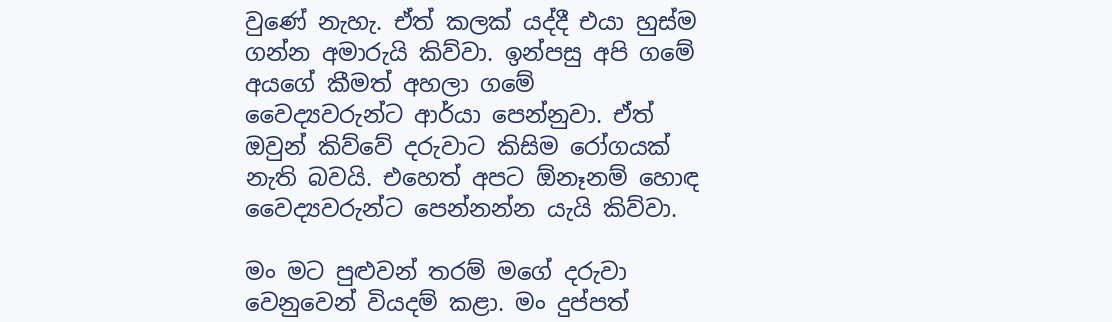වුණේ නැහැ. ඒත් කලක් යද්දී එයා හුස්ම ගන්න අමාරුයි කිව්වා. ඉන්පසු අපි ගමේ අයගේ කීමත් අහලා ගමේ වෛද්‍යවරුන්ට ආර්යා පෙන්නුවා. ඒත් ඔවුන් කිව්වේ දරුවාට කිසිම රෝගයක් නැති බවයි. එහෙත් අපට ඕනෑනම් හොඳ වෛද්‍යවරුන්ට පෙන්නන්න යැයි කිව්වා.

මං මට පුළුවන් තරම් මගේ දරුවා වෙනුවෙන් වියදම් කළා. මං දුප්පත්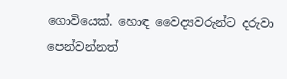ගොවියෙක්. හොඳ වෛද්‍යවරුන්ට දරුවා පෙන්වන්නත්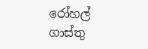රෝහල් ගාස්තු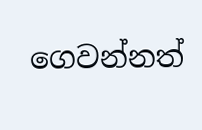ගෙවන්නත්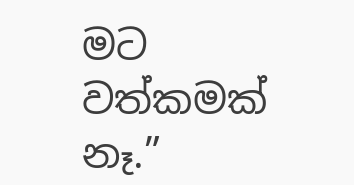මට වත්කමක් නෑ.”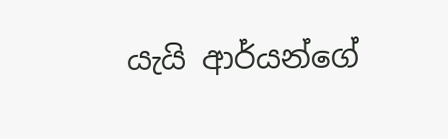යැයි ආර්යන්ගේ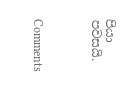පියා පවසයි.



Comments